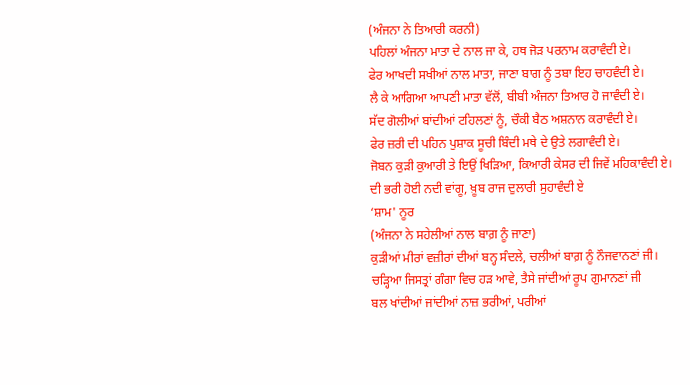(ਅੰਜਨਾ ਨੇ ਤਿਆਰੀ ਕਰਨੀ)
ਪਹਿਲਾਂ ਅੰਜਨਾ ਮਾਤਾ ਦੇ ਨਾਲ ਜਾ ਕੇ, ਹਥ ਜੋੜ ਪਰਨਾਮ ਕਰਾਵੰਦੀ ਏ।
ਫੇਰ ਆਖਦੀ ਸਖੀਆਂ ਨਾਲ ਮਾਤਾ, ਜਾਣਾ ਬਾਗ ਨੂੰ ਤਬਾ ਇਹ ਚਾਹਵੰਦੀ ਏ।
ਲੈ ਕੇ ਆਗਿਆ ਆਪਣੀ ਮਾਤਾ ਵੱਲੋਂ, ਬੀਬੀ ਅੰਜਨਾ ਤਿਆਰ ਹੋ ਜਾਵੰਦੀ ਏ।
ਸੱਦ ਗੋਲੀਆਂ ਬਾਂਦੀਆਂ ਟਹਿਲਣਾਂ ਨੂੰ, ਚੌਕੀ ਬੈਠ ਅਸ਼ਨਾਨ ਕਰਾਵੰਦੀ ਏ।
ਫੇਰ ਜ਼ਰੀ ਦੀ ਪਹਿਨ ਪੁਸ਼ਾਕ ਸੂਚੀ ਬਿੰਦੀ ਮਥੇ ਦੇ ਉਤੇ ਲਗਾਵੰਦੀ ਏ।
ਜੋਬਨ ਕੁੜੀ ਕੁਆਰੀ ਤੇ ਇਉਂ ਖਿੜਿਆ, ਕਿਆਰੀ ਕੇਸਰ ਦੀ ਜਿਵੇਂ ਮਹਿਕਾਵੰਦੀ ਏ।
ਦੀ ਭਰੀ ਹੋਈ ਨਦੀ ਵਾਂਗੂ, ਖ਼ੂਬ ਰਾਜ ਦੁਲਾਰੀ ਸੁਹਾਵੰਦੀ ਏ
‘ਸ਼ਾਮ' ਨੂਰ
(ਅੰਜਨਾ ਨੇ ਸਹੇਲੀਆਂ ਨਾਲ ਬਾਗ਼ ਨੂੰ ਜਾਣਾ)
ਕੁੜੀਆਂ ਮੀਰਾਂ ਵਜ਼ੀਰਾਂ ਦੀਆਂ ਬਨ੍ਹ ਸੰਦਲੇ, ਚਲੀਆਂ ਬਾਗ਼ ਨੂੰ ਨੌਜਵਾਨਣਾਂ ਜੀ।
ਚੜ੍ਹਿਆ ਜਿਸਤ੍ਰਾਂ ਗੰਗਾ ਵਿਚ ਹੜ ਆਵੇ, ਤੈਸੇ ਜਾਂਦੀਆਂ ਰੂਪ ਗੁਮਾਨਣਾਂ ਜੀ
ਬਲ ਖਾਂਦੀਆਂ ਜਾਂਦੀਆਂ ਨਾਜ਼ ਭਰੀਆਂ, ਪਰੀਆਂ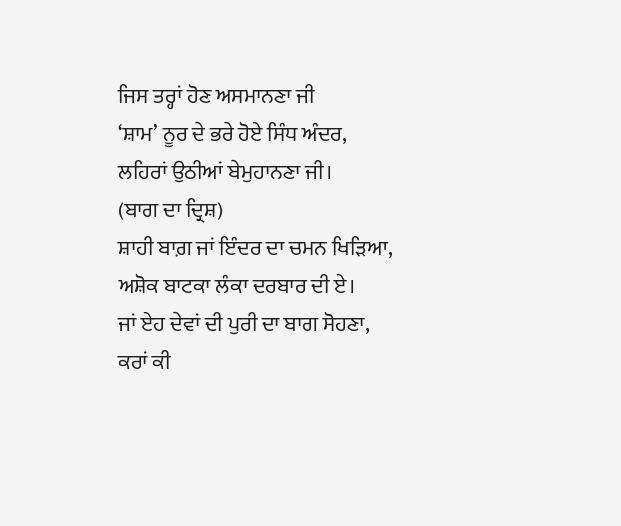ਜਿਸ ਤਰ੍ਹਾਂ ਹੋਣ ਅਸਮਾਨਣਾ ਜੀ
‘ਸ਼ਾਮ’ ਨੂਰ ਦੇ ਭਰੇ ਹੋਏ ਸਿੰਧ ਅੰਦਰ, ਲਹਿਰਾਂ ਉਠੀਆਂ ਬੇਮੁਹਾਨਣਾ ਜੀ।
(ਬਾਗ ਦਾ ਦ੍ਰਿਸ਼)
ਸ਼ਾਹੀ ਬਾਗ਼ ਜਾਂ ਇੰਦਰ ਦਾ ਚਮਨ ਖਿੜਿਆ, ਅਸ਼ੋਕ ਬਾਟਕਾ ਲੰਕਾ ਦਰਬਾਰ ਦੀ ਏ।
ਜਾਂ ਏਹ ਦੇਵਾਂ ਦੀ ਪੁਰੀ ਦਾ ਬਾਗ ਸੋਹਣਾ, ਕਰਾਂ ਕੀ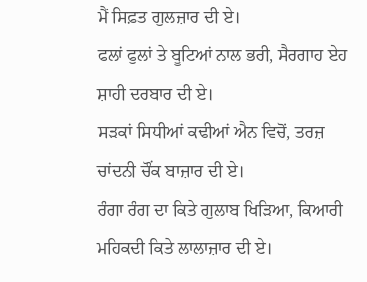ਮੈਂ ਸਿਫ਼ਤ ਗੁਲਜ਼ਾਰ ਦੀ ਏ।
ਫਲਾਂ ਫੁਲਾਂ ਤੇ ਬੂਟਿਆਂ ਨਾਲ ਭਰੀ, ਸੈਰਗਾਹ ਏਹ ਸ਼ਾਹੀ ਦਰਬਾਰ ਦੀ ਏ।
ਸੜਕਾਂ ਸਿਧੀਆਂ ਕਢੀਆਂ ਐਨ ਵਿਚੋਂ, ਤਰਜ਼ ਚਾਂਦਨੀ ਚੌਂਕ ਬਾਜ਼ਾਰ ਦੀ ਏ।
ਰੰਗਾ ਰੰਗ ਦਾ ਕਿਤੇ ਗੁਲਾਬ ਖਿੜਿਆ, ਕਿਆਰੀ ਮਹਿਕਦੀ ਕਿਤੇ ਲਾਲਾਜ਼ਾਰ ਦੀ ਏ।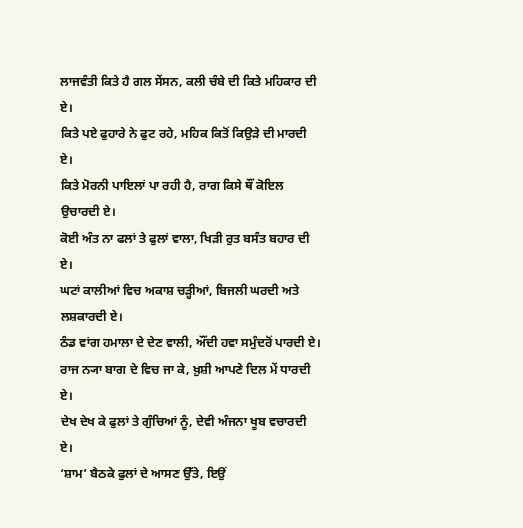ਲਾਜਵੰਤੀ ਕਿਤੇ ਹੈ ਗਲ ਸੇਂਸਨ, ਕਲੀ ਚੰਬੇ ਦੀ ਕਿਤੇ ਮਹਿਕਾਰ ਦੀ ਏ।
ਕਿਤੇ ਪਏ ਫੁਹਾਰੇ ਨੇ ਫੁਟ ਰਹੇ, ਮਹਿਕ ਕਿਤੋਂ ਕਿਉੜੇ ਦੀ ਮਾਰਦੀ ਏ।
ਕਿਤੇ ਮੋਰਨੀ ਪਾਇਲਾਂ ਪਾ ਰਹੀ ਹੈ, ਰਾਗ ਕਿਸੇ ਥੌਂ ਕੋਇਲ ਉਚਾਰਦੀ ਏ।
ਕੋਈ ਅੰਤ ਨਾ ਫਲਾਂ ਤੇ ਫੁਲਾਂ ਵਾਲਾ, ਖਿੜੀ ਰੁਤ ਬਸੰਤ ਬਹਾਰ ਦੀ ਏ।
ਘਟਾਂ ਕਾਲੀਆਂ ਵਿਚ ਅਕਾਸ਼ ਚੜ੍ਹੀਆਂ, ਬਿਜਲੀ ਘਰਦੀ ਅਤੇ ਲਸ਼ਕਾਰਦੀ ਏ।
ਠੰਡ ਵਾਂਗ ਹਮਾਲਾ ਦੇ ਦੇਣ ਵਾਲੀ, ਔਂਦੀ ਹਵਾ ਸਮੁੰਦਰੋਂ ਪਾਰਦੀ ਏ।
ਰਾਜ ਨ੍ਯਾ ਬਾਗ ਦੇ ਵਿਚ ਜਾ ਕੇ, ਖ਼ੁਸ਼ੀ ਆਪਣੇ ਦਿਲ ਮੇਂ ਧਾਰਦੀ ਏ।
ਦੇਖ ਦੇਖ ਕੇ ਫੁਲਾਂ ਤੇ ਗੁੰਚਿਆਂ ਨੂੰ, ਦੇਵੀ ਅੰਜਨਾ ਖੂਬ ਵਚਾਰਦੀ ਏ।
‘ਸ਼ਾਮ’ ਬੈਠਕੇ ਫੁਲਾਂ ਦੇ ਆਸਣ ਉੱਤੇ, ਇਉਂ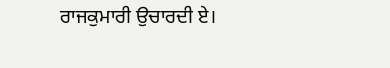ਰਾਜਕੁਮਾਰੀ ਉਚਾਰਦੀ ਏ।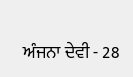ਅੰਜਨਾ ਦੇਵੀ - 28